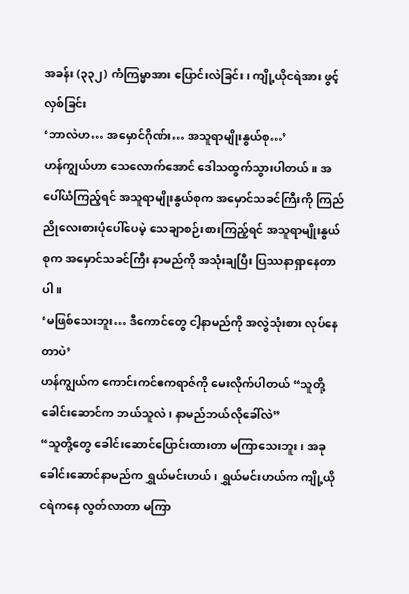အခန်း (၃၃၂) ကံကြမ္မာအား ပြောင်းလဲခြင်း၊ ကျို့ယိုငရဲအား ဖွင့်လှစ်ခြင်း
‘ဘာလဲဟ… အမှောင်ဂိုဏ်း… အသူရာမျိုးနွယ်စု…’
ဟန်ကျွယ်ဟာ သေလောက်အောင် ဒေါသထွက်သွားပါတယ်။ အပေါ်ယံကြည့်ရင် အသူရာမျိုးနွယ်စုက အမှောင်သခင်ကြီးကို ကြည်ညိုလေးစားပုံပေါ်ပေမဲ့ သေချာစဉ်းစားကြည့်ရင် အသူရာမျိုးနွယ်စုက အမှောင်သခင်ကြီး နာမည်ကို အသုံးချပြီး ပြဿနာရှာနေတာပါ။
‘မဖြစ်သေးဘူး… ဒီကောင်တွေ ငါ့နာမည်ကို အလွဲသုံးစား လုပ်နေတာပဲ’
ဟန်ကျွယ်က ကောင်းကင်ဧကရာဇ်ကို မေးလိုက်ပါတယ် “သူတို့ခေါင်းဆောင်က ဘယ်သူလဲ၊ နာမည်ဘယ်လိုခေါ်လဲ”
“သူတို့တွေ ခေါင်းဆောင်ပြောင်းထားတာ မကြာသေးဘူး၊ အခုခေါင်းဆောင်နာမည်က ရွှယ်မင်းဟယ်၊ ရွှယ်မင်းဟယ်က ကျို့ယိုငရဲကနေ လွတ်လာတာ မကြာ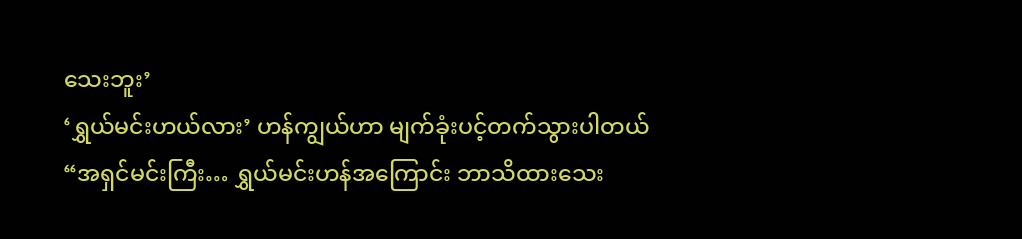သေးဘူး’
‘ရွှယ်မင်းဟယ်လား’ ဟန်ကျွယ်ဟာ မျက်ခုံးပင့်တက်သွားပါတယ် “အရှင်မင်းကြီး… ရွှယ်မင်းဟန်အကြောင်း ဘာသိထားသေး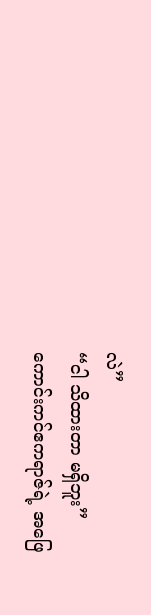လဲ”
“ငါ သိထားတာ မရှိဘူး”
ကောင်းကင်ဧကရာဇ်ရဲ့ အဖြေ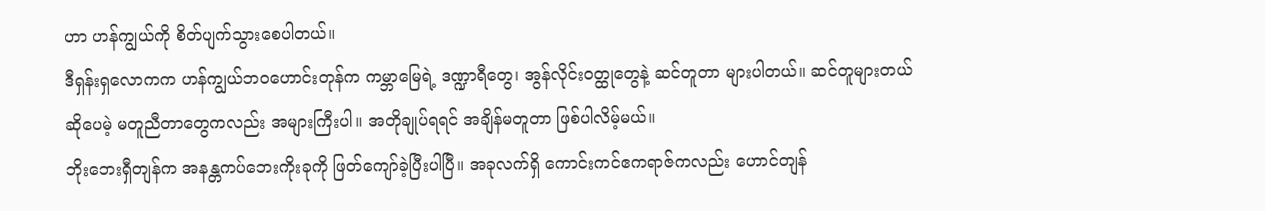ဟာ ဟန်ကျွယ်ကို စိတ်ပျက်သွားစေပါတယ်။
ဒီရှန်းရှလောကက ဟန်ကျွယ်ဘဝဟောင်းတုန်က ကမ္ဘာမြေရဲ့ ဒဏ္ဍာရီတွေ၊ အွန်လိုင်းဝတ္ထုတွေနဲ့ ဆင်တူတာ များပါတယ်။ ဆင်တူများတယ်ဆိုပေမဲ့ မတူညီတာတွေကလည်း အများကြီးပါ။ အတိုချုပ်ရရင် အချိန်မတူတာ ဖြစ်ပါလိမ့်မယ်။
ဘိုးဘေးရှီတျန်က အနန္တကပ်ဘေးကိုးခုကို ဖြတ်ကျော်ခဲ့ပြီးပါပြီ။ အခုလက်ရှိ ကောင်းကင်ဧကရာဇ်ကလည်း ဟောင်တျန်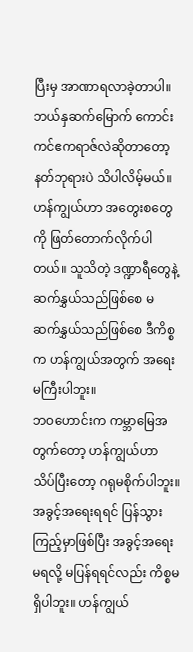ပြီးမှ အာဏာရလာခဲ့တာပါ။ ဘယ်နှဆက်မြောက် ကောင်းကင်ဧကရာဇ်လဲဆိုတာတော့ နတ်ဘုရားပဲ သိပါလိမ့်မယ်။
ဟန်ကျွယ်ဟာ အတွေးစတွေကို ဖြတ်တောက်လိုက်ပါတယ်။ သူသိတဲ့ ဒဏ္ဍာရီတွေနဲ့ ဆက်နွှယ်သည်ဖြစ်စေ မဆက်နွှယ်သည်ဖြစ်စေ ဒီကိစ္စက ဟန်ကျွယ်အတွက် အရေးမကြီးပါဘူး။
ဘဝဟောင်းက ကမ္ဘာမြေအတွက်တော့ ဟန်ကျွယ်ဟာ သိပ်ပြီးတော့ ဂရုမစိုက်ပါဘူး။ အခွင့်အရေးရရင် ပြန်သွားကြည့်မှာဖြစ်ပြီး အခွင့်အရေးမရလို့ မပြန်ရရင်လည်း ကိစ္စမရှိပါဘူး။ ဟန်ကျွယ်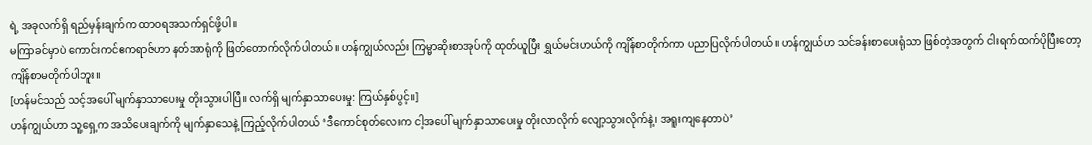ရဲ့ အခုလက်ရှိ ရည်မှန်းချက်က ထာဝရအသက်ရှင်ဖို့ပါ။
မကြာခင်မှာပဲ ကောင်းကင်ဧကရာဇ်ဟာ နတ်အာရုံကို ဖြတ်တောက်လိုက်ပါတယ်။ ဟန်ကျွယ်လည်း ကြမ္မာဆိုးစာအုပ်ကို ထုတ်ယူပြီး ရွှယ်မင်းဟယ်ကို ကျိန်စာတိုက်ကာ ပညာပြလိုက်ပါတယ်။ ဟန်ကျွယ်ဟ သင်ခန်းစာပေးရုံသာ ဖြစ်တဲ့အတွက် ငါးရက်ထက်ပိုပြီးတော့ ကျိန်စာမတိုက်ပါဘူး။
[ဟန်မင်သည် သင့်အပေါ် မျက်နှာသာပေးမှု တိုးသွားပါပြီ။ လက်ရှိ မျက်နှာသာပေးမှု: ကြယ်နှစ်ပွင့်။]
ဟန်ကျွယ်ဟာ သူ့ရှေ့က အသိပေးချက်ကို မျက်နှာသေနဲ့ ကြည့်လိုက်ပါတယ် ‘ဒီကောင်စုတ်လေးက ငါ့အပေါ် မျက်နှာသာပေးမှု တိုးလာလိုက် လျော့သွားလိုက်နဲ့၊ အရူးကျနေတာပဲ’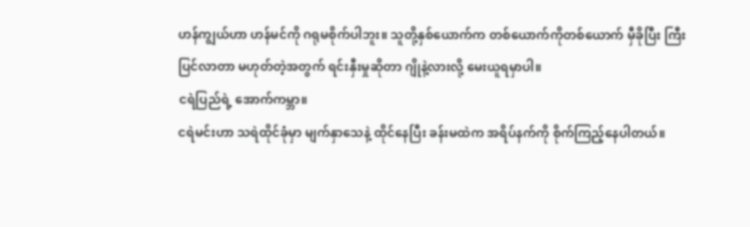ဟန်ကျွယ်ဟာ ဟန်မင်ကို ဂရုမစိုက်ပါဘူး။ သူတို့နှစ်ယောက်က တစ်ယောက်ကိုတစ်ယောက် မှီခိုပြီး ကြီးပြင်လာတာ မဟုတ်တဲ့အတွက် ရင်းနှီးမှုဆိုတာ ဂျိုနဲ့လားလို့ မေးယူရမှာပါ။
ငရဲပြည်ရဲ့ အောက်ကမ္ဘာ။
ငရဲမင်းဟာ သရဲထိုင်ခုံမှာ မျက်နှာသေနဲ့ ထိုင်နေပြီး ခန်းမထဲက အရိပ်နက်ကို စိုက်ကြည့်နေပါတယ်။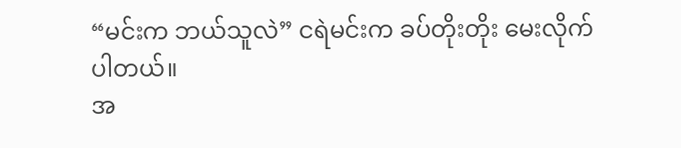“မင်းက ဘယ်သူလဲ” ငရဲမင်းက ခပ်တိုးတိုး မေးလိုက်ပါတယ်။
အ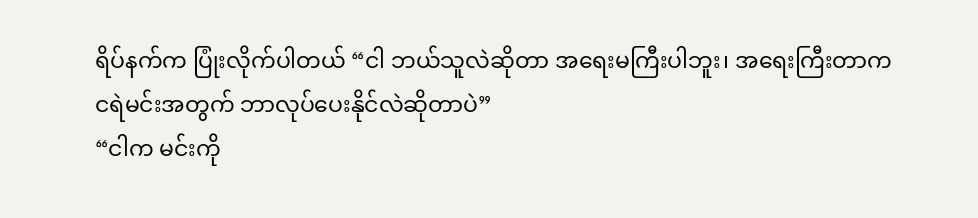ရိပ်နက်က ပြုံးလိုက်ပါတယ် “ငါ ဘယ်သူလဲဆိုတာ အရေးမကြီးပါဘူး၊ အရေးကြီးတာက ငရဲမင်းအတွက် ဘာလုပ်ပေးနိုင်လဲဆိုတာပဲ”
“ငါက မင်းကို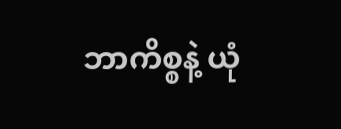ဘာကိစ္စနဲ့ ယုံ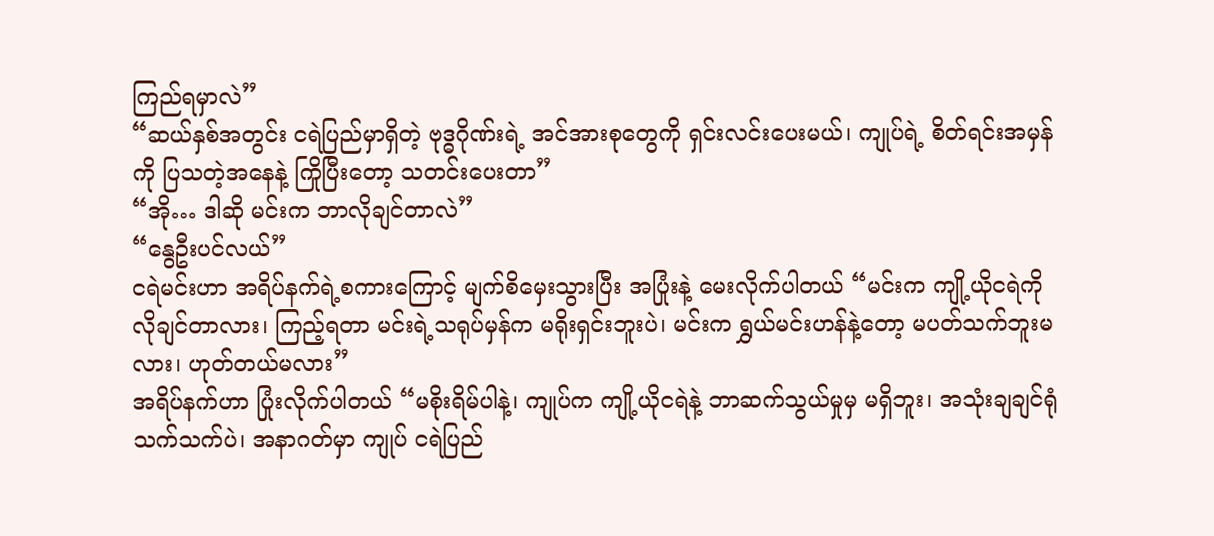ကြည်ရမှာလဲ”
“ဆယ်နှစ်အတွင်း ငရဲပြည်မှာရှိတဲ့ ဗုဒ္ဓဂိုဏ်းရဲ့ အင်အားစုတွေကို ရှင်းလင်းပေးမယ်၊ ကျုပ်ရဲ့ စိတ်ရင်းအမှန်ကို ပြသတဲ့အနေနဲ့ ကြိုပြီးတော့ သတင်းပေးတာ”
“အို… ဒါဆို မင်းက ဘာလိုချင်တာလဲ”
“နွေဦးပင်လယ်”
ငရဲမင်းဟာ အရိပ်နက်ရဲ့စကားကြောင့် မျက်စိမှေးသွားပြီး အပြုံးနဲ့ မေးလိုက်ပါတယ် “မင်းက ကျို့ယိုငရဲကို လိုချင်တာလား၊ ကြည့်ရတာ မင်းရဲ့သရုပ်မှန်က မရိုးရှင်းဘူးပဲ၊ မင်းက ရွှယ်မင်းဟန်နဲ့တော့ မပတ်သက်ဘူးမလား၊ ဟုတ်တယ်မလား”
အရိပ်နက်ဟာ ပြုံးလိုက်ပါတယ် “မစိုးရိမ်ပါနဲ့၊ ကျုပ်က ကျို့ယိုငရဲနဲ့ ဘာဆက်သွယ်မှုမှ မရှိဘူး၊ အသုံးချချင်ရုံ သက်သက်ပဲ၊ အနာဂတ်မှာ ကျုပ် ငရဲပြည်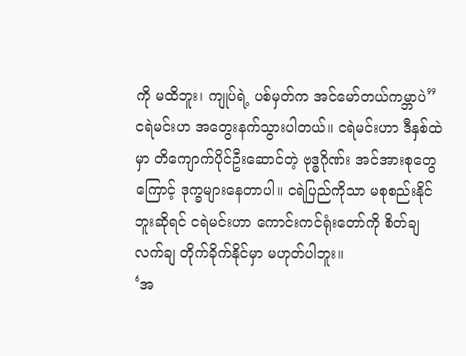ကို မထိဘူး၊ ကျုပ်ရဲ့ ပစ်မှတ်က အင်မော်တယ်ကမ္ဘာပဲ”
ငရဲမင်းဟ အတွေးနက်သွားပါတယ်။ ငရဲမင်းဟာ ဒီနှစ်ထဲမှာ တိကျောက်ပိုင်ဦးဆောင်တဲ့ ဗုဒ္ဓဂိုဏ်း အင်အားစုတွေကြောင့် ဒုက္ခများနေတာပါ။ ငရဲပြည်ကိုသာ မစုစည်းနိုင်ဘူးဆိုရင် ငရဲမင်းဟာ ကောင်းကင်ရုံးတော်ကို စိတ်ချလက်ချ တိုက်ခိုက်နိုင်မှာ မဟုတ်ပါဘူး။
‘အ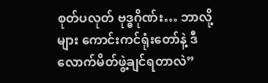စုတ်ပလုတ် ဗုဒ္ဓဂိုဏ်း… ဘာလို့များ ကောင်းကင်ရုံးတော်နဲ့ ဒီလောက်မိတ်ဖွဲ့ချင်ရတာလဲ”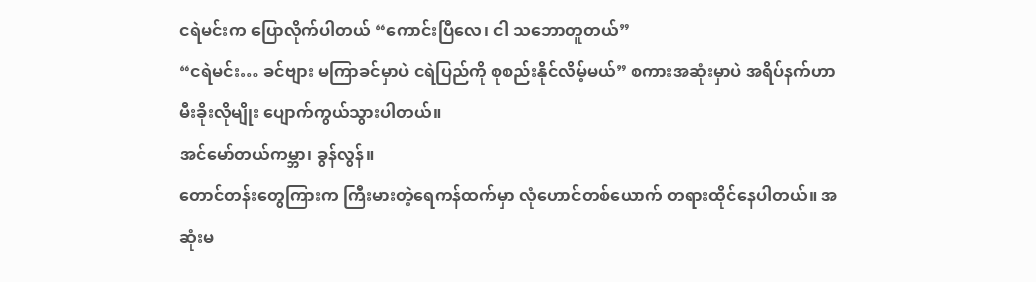ငရဲမင်းက ပြောလိုက်ပါတယ် “ကောင်းပြီလေ၊ ငါ သဘောတူတယ်”
“ငရဲမင်း… ခင်ဗျား မကြာခင်မှာပဲ ငရဲပြည်ကို စုစည်းနိုင်လိမ့်မယ်” စကားအဆုံးမှာပဲ အရိပ်နက်ဟာ မီးခိုးလိုမျိုး ပျောက်ကွယ်သွားပါတယ်။
အင်မော်တယ်ကမ္ဘာ၊ ခွန်လွန်။
တောင်တန်းတွေကြားက ကြီးမားတဲ့ရေကန်ထက်မှာ လုံဟောင်တစ်ယောက် တရားထိုင်နေပါတယ်။ အဆုံးမ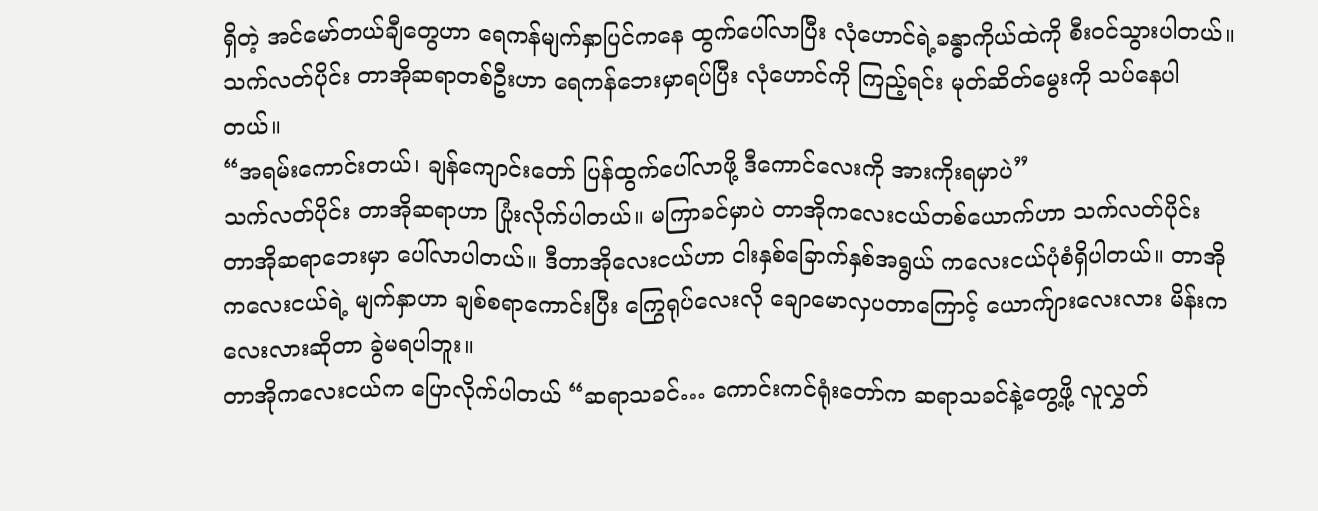ရှိတဲ့ အင်မော်တယ်ချီတွေဟာ ရေကန်မျက်နှာပြင်ကနေ ထွက်ပေါ်လာပြီး လုံဟောင်ရဲ့ခန္ဓာကိုယ်ထဲကို စီးဝင်သွားပါတယ်။
သက်လတ်ပိုင်း တာအိုဆရာတစ်ဦးဟာ ရေကန်ဘေးမှာရပ်ပြီး လုံဟောင်ကို ကြည့်ရင်း မုတ်ဆိတ်မွေးကို သပ်နေပါတယ်။
“အရမ်းကောင်းတယ်၊ ချန်ကျောင်းတော် ပြန်ထွက်ပေါ်လာဖို့ ဒီကောင်လေးကို အားကိုးရမှာပဲ”
သက်လတ်ပိုင်း တာအိုဆရာဟာ ပြုံးလိုက်ပါတယ်။ မကြာခင်မှာပဲ တာအိုကလေးငယ်တစ်ယောက်ဟာ သက်လတ်ပိုင်း တာအိုဆရာဘေးမှာ ပေါ်လာပါတယ်။ ဒီတာအိုလေးငယ်ဟာ ငါးနှစ်ခြောက်နှစ်အရွယ် ကလေးငယ်ပုံစံရှိပါတယ်။ တာအိုကလေးငယ်ရဲ့ မျက်နှာဟာ ချစ်စရာကောင်းပြီး ကြွေရုပ်လေးလို ချောမောလှပတာကြောင့် ယောက်ျားလေးလား မိန်းကလေးလားဆိုတာ ခွဲမရပါဘူး။
တာအိုကလေးငယ်က ပြောလိုက်ပါတယ် “ဆရာသခင်… ကောင်းကင်ရုံးတော်က ဆရာသခင်နဲ့တွေ့ဖို့ လူလွှတ်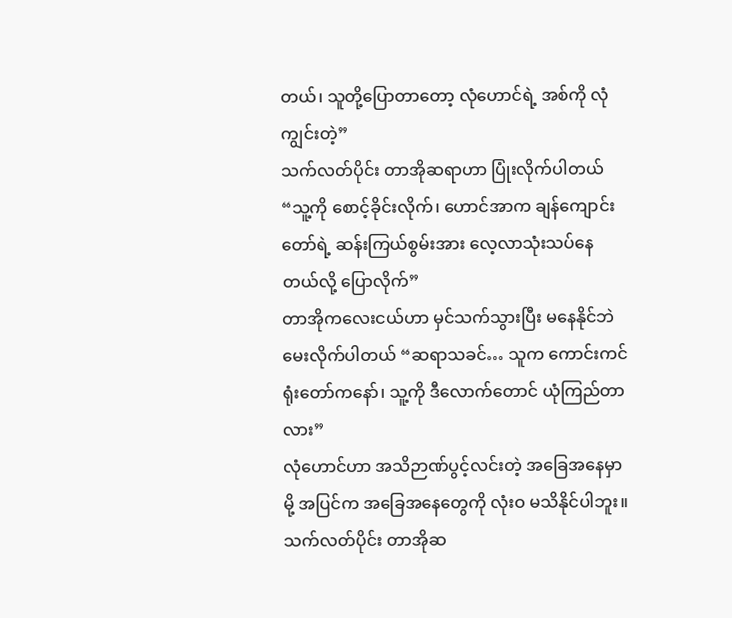တယ်၊ သူတို့ပြောတာတော့ လုံဟောင်ရဲ့ အစ်ကို လုံကျွင်းတဲ့”
သက်လတ်ပိုင်း တာအိုဆရာဟာ ပြုံးလိုက်ပါတယ် “သူ့ကို စောင့်ခိုင်းလိုက်၊ ဟောင်အာက ချန်ကျောင်းတော်ရဲ့ ဆန်းကြယ်စွမ်းအား လေ့လာသုံးသပ်နေတယ်လို့ ပြောလိုက်”
တာအိုကလေးငယ်ဟာ မှင်သက်သွားပြီး မနေနိုင်ဘဲ မေးလိုက်ပါတယ် “ဆရာသခင်… သူက ကောင်းကင်ရုံးတော်ကနော်၊ သူ့ကို ဒီလောက်တောင် ယုံကြည်တာလား”
လုံဟောင်ဟာ အသိဉာဏ်ပွင့်လင်းတဲ့ အခြေအနေမှာမို့ အပြင်က အခြေအနေတွေကို လုံးဝ မသိနိုင်ပါဘူး။
သက်လတ်ပိုင်း တာအိုဆ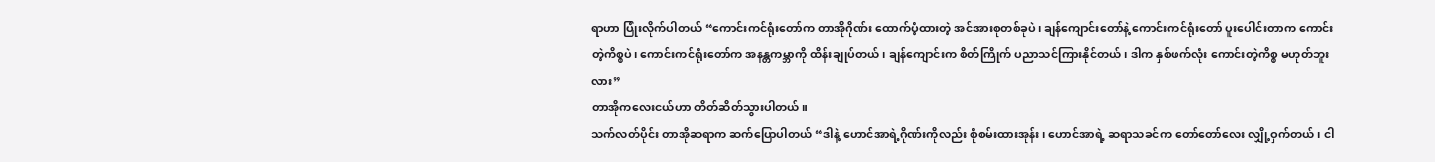ရာဟာ ပြုံးလိုက်ပါတယ် “ကောင်းကင်ရုံးတော်က တာအိုဂိုဏ်း ထောက်ပံ့ထားတဲ့ အင်အားစုတစ်ခုပဲ၊ ချန်ကျောင်းတော်နဲ့ ကောင်းကင်ရုံးတော် ပူးပေါင်းတာက ကောင်းတဲ့ကိစ္စပဲ၊ ကောင်းကင်ရုံးတော်က အနန္တကမ္ဘာကို ထိန်းချုပ်တယ်၊ ချန်ကျောင်းက စိတ်ကြိုက် ပညာသင်ကြားနိုင်တယ်၊ ဒါက နှစ်ဖက်လုံး ကောင်းတဲ့ကိစ္စ မဟုတ်ဘူးလား”
တာအိုကလေးငယ်ဟာ တိတ်ဆိတ်သွားပါတယ်။
သက်လတ်ပိုင်း တာအိုဆရာက ဆက်ပြောပါတယ် “ဒါနဲ့ ဟောင်အာရဲ့ဂိုဏ်းကိုလည်း စုံစမ်းထားအုန်း၊ ဟောင်အာရဲ့ ဆရာသခင်က တော်တော်လေး လျှို့ဝှက်တယ်၊ ငါ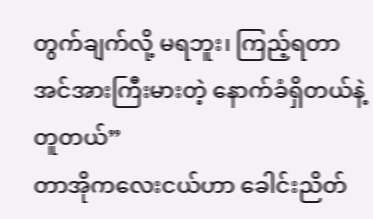တွက်ချက်လို့ မရဘူး၊ ကြည့်ရတာ အင်အားကြီးမားတဲ့ နောက်ခံရှိတယ်နဲ့ တူတယ်”
တာအိုကလေးငယ်ဟာ ခေါင်းညိတ်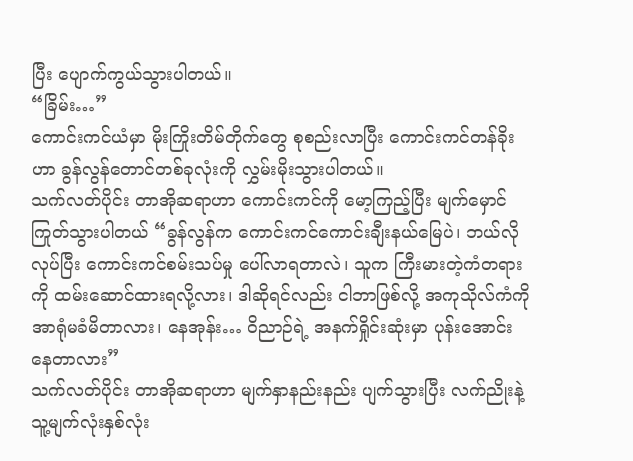ပြီး ပျောက်ကွယ်သွားပါတယ်။
“ခြိမ်း…”
ကောင်းကင်ယံမှာ မိုးကြိုးတိမ်တိုက်တွေ စုစည်းလာပြီး ကောင်းကင်တန်ခိုးဟာ ခွန်လွန်တောင်တစ်ခုလုံးကို လွှမ်းမိုးသွားပါတယ်။
သက်လတ်ပိုင်း တာအိုဆရာဟာ ကောင်းကင်ကို မော့ကြည့်ပြီး မျက်မှောင်ကြုတ်သွားပါတယ် “ခွန်လွန်က ကောင်းကင်ကောင်းချီးနယ်မြေပဲ၊ ဘယ်လိုလုပ်ပြီး ကောင်းကင်စမ်းသပ်မှု ပေါ်လာရတာလဲ၊ သူက ကြီးမားတဲ့ကံတရားကို ထမ်းဆောင်ထားရလို့လား၊ ဒါဆိုရင်လည်း ငါဘာဖြစ်လို့ အကုသိုလ်ကံကို အာရုံမခံမိတာလား၊ နေအုန်း… ဝိညာဉ်ရဲ့ အနက်ရှိုင်းဆုံးမှာ ပုန်းအောင်းနေတာလား”
သက်လတ်ပိုင်း တာအိုဆရာဟာ မျက်နှာနည်းနည်း ပျက်သွားပြီး လက်ညိုးနဲ့ သူ့မျက်လုံးနှစ်လုံး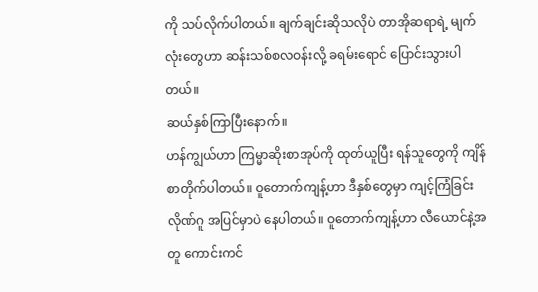ကို သပ်လိုက်ပါတယ်။ ချက်ချင်းဆိုသလိုပဲ တာအိုဆရာရဲ့ မျက်လုံးတွေဟာ ဆန်းသစ်စလဝန်းလို့ ခရမ်းရောင် ပြောင်းသွားပါတယ်။
ဆယ်နှစ်ကြာပြီးနောက်။
ဟန်ကျွယ်ဟာ ကြမ္မာဆိုးစာအုပ်ကို ထုတ်ယူပြီး ရန်သူတွေကို ကျိန်စာတိုက်ပါတယ်။ ဝူတောက်ကျန့်ဟာ ဒီနှစ်တွေမှာ ကျင့်ကြံခြင်းလိုဏ်ဂူ အပြင်မှာပဲ နေပါတယ်။ ဝူတောက်ကျန့်ဟာ လီယောင်နဲ့အတူ ကောင်းကင်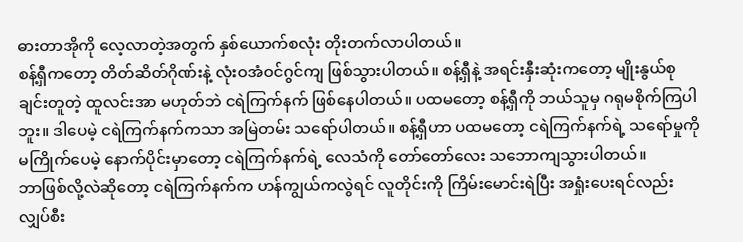ဓားတာအိုကို လေ့လာတဲ့အတွက် နှစ်ယောက်စလုံး တိုးတက်လာပါတယ်။
စန့်ရှီကတော့ တိတ်ဆိတ်ဂိုဏ်းနဲ့ လုံးဝအံဝင်ဂွင်ကျ ဖြစ်သွားပါတယ်။ စန့်ရှီနဲ့ အရင်းနှီးဆုံးကတော့ မျိုးနွယ်စုချင်းတူတဲ့ ထူလင်းအာ မဟုတ်ဘဲ ငရဲကြက်နက် ဖြစ်နေပါတယ်။ ပထမတော့ စန့်ရှီကို ဘယ်သူမှ ဂရုမစိုက်ကြပါဘူး။ ဒါပေမဲ့ ငရဲကြက်နက်ကသာ အမြဲတမ်း သရော်ပါတယ်။ စန့်ရှီဟာ ပထမတော့ ငရဲကြက်နက်ရဲ့ သရော်မှုကို မကြိုက်ပေမဲ့ နောက်ပိုင်းမှာတော့ ငရဲကြက်နက်ရဲ့ လေသံကို တော်တော်လေး သဘောကျသွားပါတယ်။
ဘာဖြစ်လို့လဲဆိုတော့ ငရဲကြက်နက်က ဟန်ကျွယ်ကလွဲရင် လူတိုင်းကို ကြိမ်းမောင်းရဲပြီး အရှုံးပေးရင်လည်း လျှပ်စီး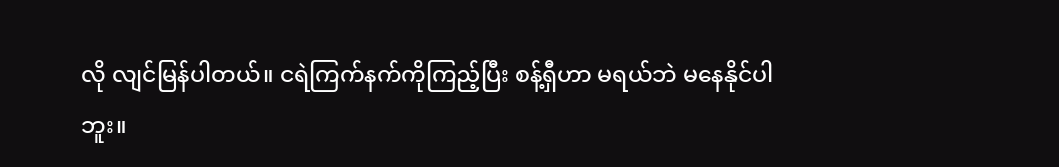လို လျင်မြန်ပါတယ်။ ငရဲကြက်နက်ကိုကြည့်ပြီး စန့်ရှီဟာ မရယ်ဘဲ မနေနိုင်ပါဘူး။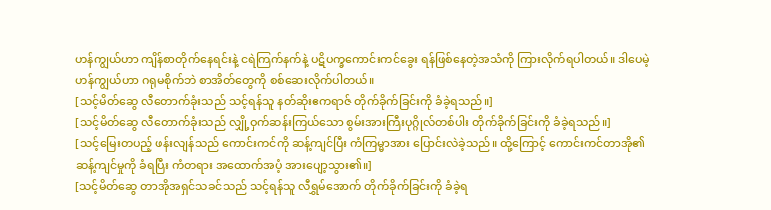ဟန်ကျွယ်ဟာ ကျိန်စာတိုက်နေရင်းနဲ့ ငရဲကြက်နက်နဲ့ ပဋိပက္ခကောင်းကင်ခွေး ရန်ဖြစ်နေတဲ့အသံကို ကြားလိုက်ရပါတယ်။ ဒါပေမဲ့ ဟန်ကျွယ်ဟာ ဂရုမစိုက်ဘဲ စာအိတ်တွေကို စစ်ဆေးလိုက်ပါတယ်။
[သင့်မိတ်ဆွေ လီတောက်ခုံးသည် သင့်ရန်သူ နတ်ဆိုးဧကရာဇ် တိုက်ခိုက်ခြင်းကို ခံခဲ့ရသည်။]
[သင့်မိတ်ဆွေ လီတောက်ခုံးသည် လျှို့ဝှက်ဆန်းကြယ်သော စွမ်းအားကြီးပုဂ္ဂိုလ်တစ်ပါး တိုက်ခိုက်ခြင်းကို ခံခဲ့ရသည်။]
[သင့်မြေးတပည့် ဖန်းလျန်သည် ကောင်းကင်ကို ဆန့်ကျင်ပြီး ကံကြမ္မာအား ပြောင်းလဲခဲ့သည်။ ထို့ကြောင့် ကောင်းကင်တာအို၏ ဆန့်ကျင်မှုကို ခံရပြီး ကံတရား အထောက်အပံ့ အားပျော့သွား၏။]
[သင့်မိတ်ဆွေ တာအိုအရှင်သခင်သည် သင့်ရန်သူ လီရွှမ်အောက် တိုက်ခိုက်ခြင်းကို ခံခဲ့ရ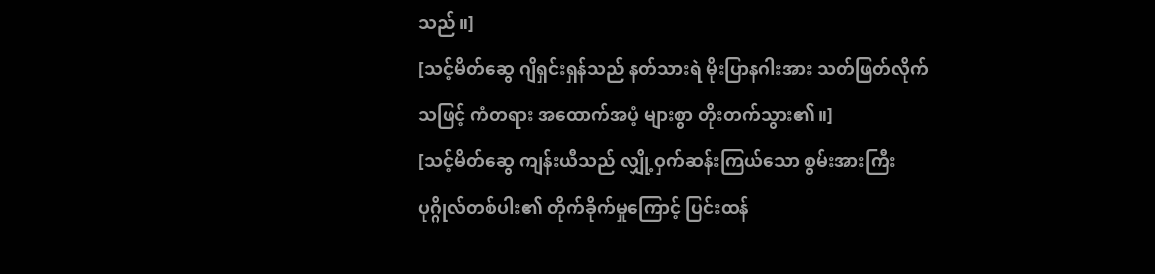သည်။]
[သင့်မိတ်ဆွေ ဂျိရှင်းရှန်သည် နတ်သားရဲ မိုးပြာနဂါးအား သတ်ဖြတ်လိုက်သဖြင့် ကံတရား အထောက်အပံ့ များစွာ တိုးတက်သွား၏။]
[သင့်မိတ်ဆွေ ကျန်းယီသည် လျှို့ဝှက်ဆန်းကြယ်သော စွမ်းအားကြီးပုဂ္ဂိုလ်တစ်ပါး၏ တိုက်ခိုက်မှုကြောင့် ပြင်းထန်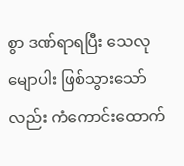စွာ ဒဏ်ရာရပြီး သေလုမျောပါး ဖြစ်သွားသော်လည်း ကံကောင်းထောက်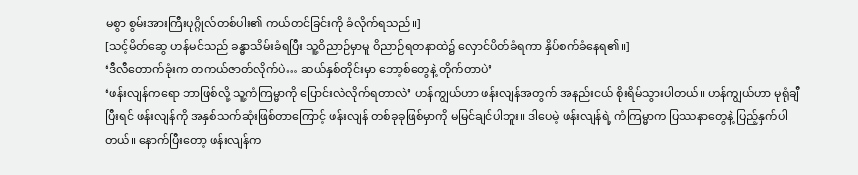မစွာ စွမ်းအားကြီးပုဂ္ဂိုလ်တစ်ပါး၏ ကယ်တင်ခြင်းကို ခံလိုက်ရသည်။]
[သင့်မိတ်ဆွေ ဟန်မင်သည် ခန္ဓာသိမ်းခံရပြီး သူ့ဝိညာဉ်မှာမူ ဝိညာဉ်ရတနာထဲ၌ လှောင်ပိတ်ခံရကာ နှိပ်စက်ခံနေရ၏။]
‘ဒီလီတောက်ခုံးက တကယ်ဇာတ်လိုက်ပဲ… ဆယ်နှစ်တိုင်းမှာ ဘော့စ်တွေနဲ့ တိုက်တာပဲ’
‘ဖန်းလျန်ကရော ဘာဖြစ်လို့ သူ့ကံကြမ္မာကို ပြောင်းလဲလိုက်ရတာလဲ’ ဟန်ကျွယ်ဟာ ဖန်းလျန်အတွက် အနည်းငယ် စိုးရိမ်သွားပါတယ်။ ဟန်ကျွယ်ဟာ မုရုံချီပြီးရင် ဖန်းလျန်ကို အနှစ်သက်ဆုံးဖြစ်တာကြောင့် ဖန်းလျန် တစ်ခုခုဖြစ်မှာကို မမြင်ချင်ပါဘူး။ ဒါပေမဲ့ ဖန်းလျန်ရဲ့ ကံကြမ္မာက ပြဿနာတွေနဲ့ ပြည့်နှက်ပါတယ်။ နောက်ပြီးတော့ ဖန်းလျန်က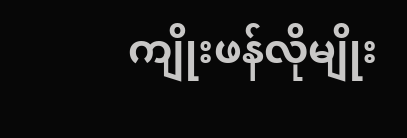ကျိုးဖန်လိုမျိုး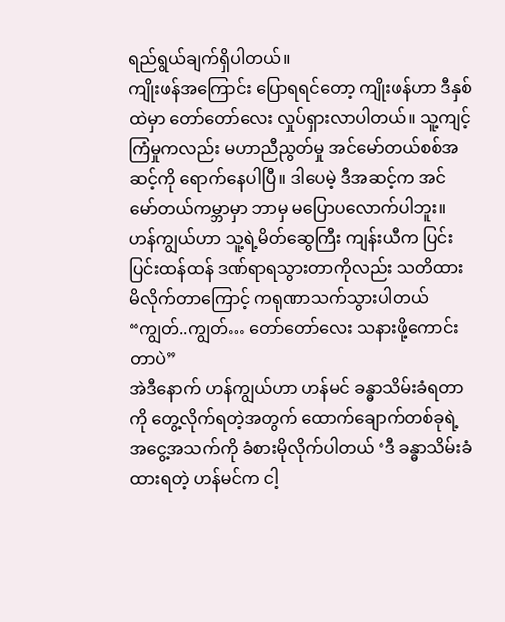ရည်ရွယ်ချက်ရှိပါတယ်။
ကျိုးဖန်အကြောင်း ပြောရရင်တော့ ကျိုးဖန်ဟာ ဒီနှစ်ထဲမှာ တော်တော်လေး လှုပ်ရှားလာပါတယ်။ သူ့ကျင့်ကြံမှုကလည်း မဟာညီညွတ်မှု အင်မော်တယ်စစ်အဆင့်ကို ရောက်နေပါပြီ။ ဒါပေမဲ့ ဒီအဆင့်က အင်မော်တယ်ကမ္ဘာမှာ ဘာမှ မပြောပလောက်ပါဘူး။
ဟန်ကျွယ်ဟာ သူ့ရဲ့မိတ်ဆွေကြီး ကျန်းယီက ပြင်းပြင်းထန်ထန် ဒဏ်ရာရသွားတာကိုလည်း သတိထားမိလိုက်တာကြောင့် ကရုဏာသက်သွားပါတယ် “ကျွတ်..ကျွတ်… တော်တော်လေး သနားဖို့ကောင်းတာပဲ”
အဲဒီနောက် ဟန်ကျွယ်ဟာ ဟန်မင် ခန္ဓာသိမ်းခံရတာကို တွေ့လိုက်ရတဲ့အတွက် ထောက်ချောက်တစ်ခုရဲ့ အငွေ့အသက်ကို ခံစားမိုလိုက်ပါတယ် ‘ဒီ ခန္ဓာသိမ်းခံထားရတဲ့ ဟန်မင်က ငါ့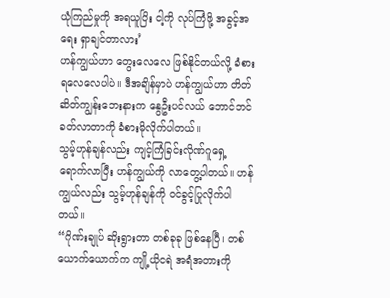ယုံကြည်မှုကို အရယူပြိး ငါ့ကို လုပ်ကြံဖို့ အခွင့်အရေး ရှာချင်တာလား’
ဟန်ကျွယ်ဟာ တွေးလေလေ ဖြစ်နိုင်တယ်လို့ ခံစားရလေလေပါပဲ။ ဒီအချိန်မှာပဲ ဟန်ကျွယ်ဟာ တိတ်ဆိတ်ကျွန်းဘေးနားက နွေဦးပင်လယ် ဘောင်ဘင်ခတ်လာတာကို ခံစားမိုလိုက်ပါတယ်။
သွမ့်ဟုန်ချန်လည်း ကျင့်ကြံခြင်းလိုဏ်ဂူရှေ့ ရောက်လာပြီး ဟန်ကျွယ်ကို လာတွေ့ပါတယ်။ ဟန်ကျွယ်လည်း သွမ့်ဟုန်ချန်ကို ဝင်ခွင့်ပြုလိုက်ပါတယ်။
“ဂိုဏ်းချုပ် ဆိုးရွားတာ တစ်ခုခု ဖြစ်နေပြီ၊ တစ်ယောက်ယောက်က ကျို့ယိုငရဲ အရံအတားကို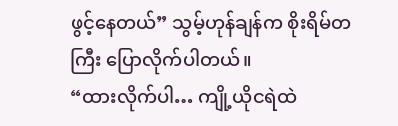ဖွင့်နေတယ်” သွမ့်ဟုန်ချန်က စိုးရိမ်တကြီး ပြောလိုက်ပါတယ်။
“ထားလိုက်ပါ… ကျို့ယိုငရဲထဲ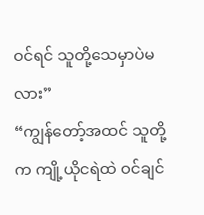ဝင်ရင် သူတို့သေမှာပဲမလား”
“ကျွန်တော့်အထင် သူတို့က ကျို့ယိုငရဲထဲ ဝင်ချင်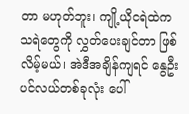တာ မဟုတ်ဘူး၊ ကျို့ယိုငရဲထဲက သရဲတွေကို လွှတ်ပေးချင်တာ ဖြစ်လိမ့်မယ်၊ အဲဒီအချိန်ကျရင် နွေဦးပင်လယ်တစ်ခုလုံး ပေါ်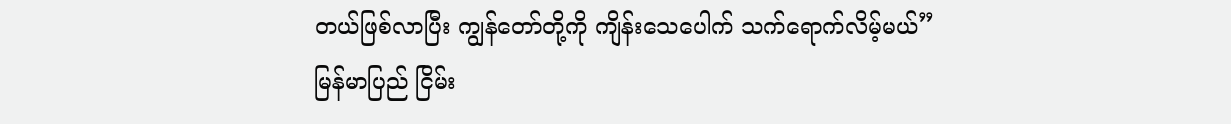တယ်ဖြစ်လာပြီး ကျွန်တော်တို့ကို ကျိန်းသေပေါက် သက်ရောက်လိမ့်မယ်”
မြန်မာပြည် ငြိမ်း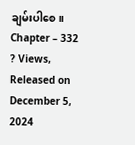ချမ်းပါစေ။
Chapter – 332
? Views, Released on December 5, 2024